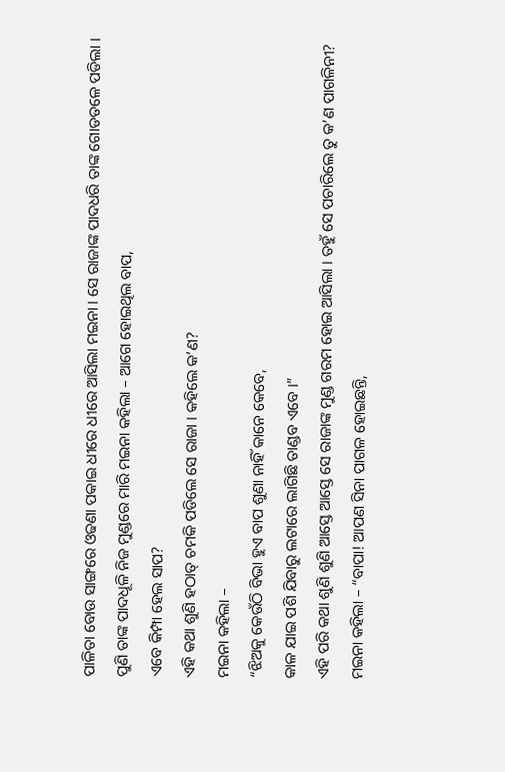ପାଳିତା ବୋଉ ସାଙ୍ଗରେ ଓଢଣା ପକାଇ ଧୀରେ ଧୀରେ ଆସିଲା ମଇନା । ସେ ରାଜାଙ୍କ ପାଦଧରି ତାଙ୍କ ଗୋଡତଳେ ପଡିଲା । ପୁଣି ତାଙ୍କ ପାଦଧୂଳି ନିଜ ମୁଣ୍ଡରେ ମାରି ମଇନା କହିଲା – ଆଗେ ହୋଇଥିଲ ବାପ,
ଏବେ କିମ୍ପା ହେଲ ସାପ?
ଏହି କଥା ଶୁଣି ହଠାତ୍ ଚମକି ପଡିଲେ ସେ ରାଜା । କହିଲେ କ’ଣ?
ମଇନା କହିଲା –
“ଝିଅକୁ କେଉଁଠି ବିଭା ହୁଏ ବାପ ଶୁଣା ନାହିଁ କାନେ କେବେ,
କାଳ ଯାଇ ପଶି ଯିବାରୁ ଲଟାରେ ଲାଗିଛି ତାଣ୍ଡବ ଏବେ ।”
ଏହି ପରି କଥା ଶୁଣି ଶୁଣି ଆସ୍ତେ ଆସ୍ତେ ସେ ରାଜାଙ୍କ ମୁଣ୍ଡ ଗରମ ହୋଇ ଆସିଲା । ତହୁଁ ସେ ପଚାରିଲେ ତୁ କ’ଣ ପାଗଳିନୀ?
ମଇନା କହିଲା – “ବାପା! ଆପଣ ସିନା ପାଗଳ ହୋଇଛନ୍ତି,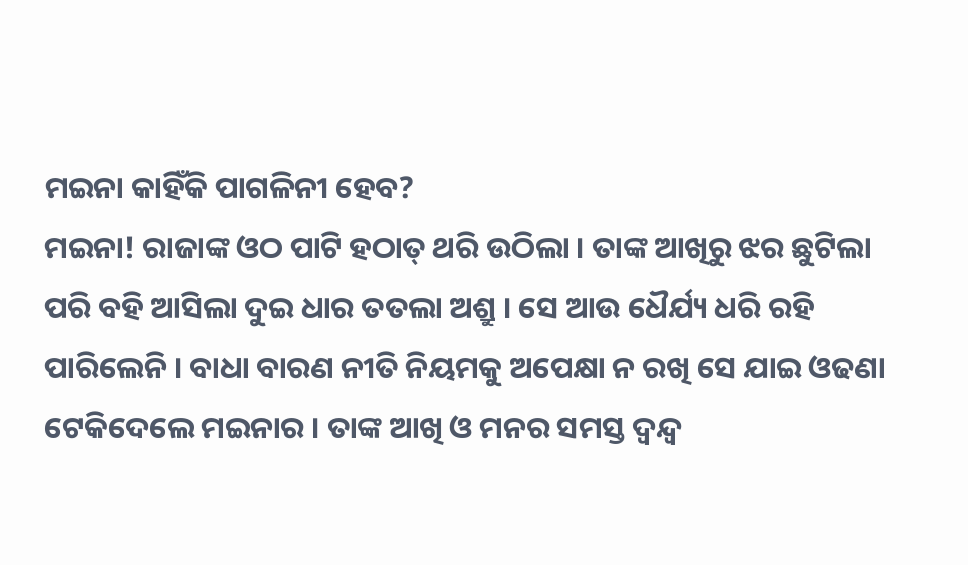ମଇନା କାହିଁକି ପାଗଳିନୀ ହେବ?
ମଇନା! ରାଜାଙ୍କ ଓଠ ପାଟି ହଠାତ୍ ଥରି ଉଠିଲା । ତାଙ୍କ ଆଖିରୁ ଝର ଛୁଟିଲା ପରି ବହି ଆସିଲା ଦୁଇ ଧାର ତତଲା ଅଶ୍ରୁ । ସେ ଆଉ ଧୈର୍ଯ୍ୟ ଧରି ରହି ପାରିଲେନି । ବାଧା ବାରଣ ନୀତି ନିୟମକୁ ଅପେକ୍ଷା ନ ରଖି ସେ ଯାଇ ଓଢଣା ଟେକିଦେଲେ ମଇନାର । ତାଙ୍କ ଆଖି ଓ ମନର ସମସ୍ତ ଦ୍ୱନ୍ଦ୍ୱ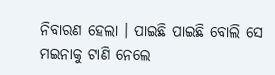ନିବାରଣ ହେଲା । ପାଇଛି ପାଇଛି ବୋଲି ସେ ମଇନାକୁ ଟାଣି ନେଲେ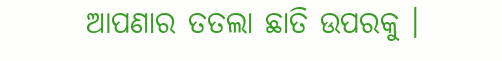ଆପଣାର ତତଲା ଛାତି ଉପରକୁ ।